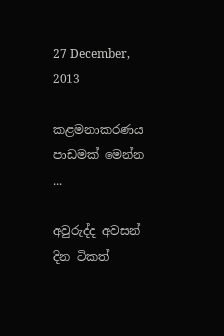27 December, 2013

කළමනාකරණය පාඩමක් මෙන්න ...

අවුරුද්ද අවසන් දින ටිකත්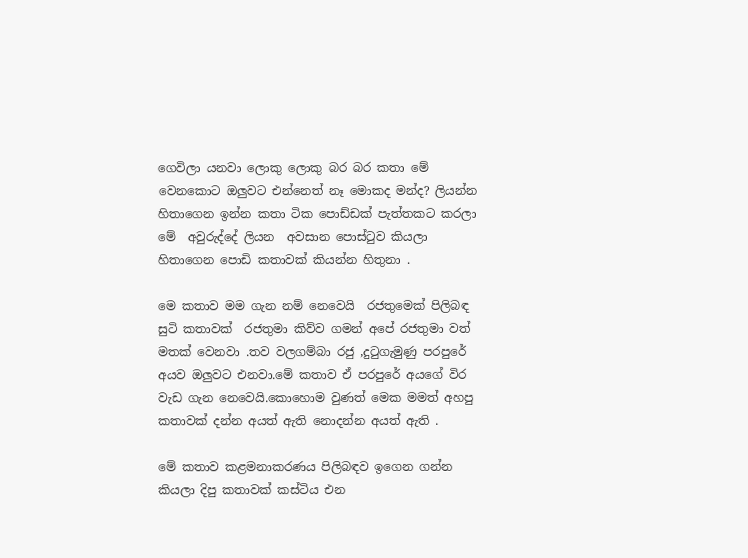ගෙවිලා යනවා ලොකු ලොකු බර බර කතා මේ වෙනකොට ඔලුවට එන්නෙත් නෑ මොකද මන්ද? ලියන්න හිතාගෙන ඉන්න කතා ටික පොඩ්ඩක් පැත්තකට කරලා මේ  අවුරුද්දේ ලියන  අවසාන පොස්ටුව කියලා හිතාගෙන පොඩි කතාවක් කියන්න හිතුනා .

මෙ කතාව මම ගැන නම් නෙවෙයි  රජතුමෙක් පිලිබඳ සුටි කතාවක්  රජතුමා කිව්ව ගමන් අපේ රජතුමා වත් මතක් වෙනවා .තව වලගම්බා රජු ,දුටුගැමුණු පරපුරේ අයව ඔලුවට එනවා.මේ කතාව ඒ පරපුරේ අයගේ විර වැඩ ගැන නෙවෙයි.කොහොම වුණත් මෙක මමත් අහපු කතාවක් දන්න අයත් ඇති නොදන්න අයත් ඇති .

මේ කතාව කළමනාකරණය පිලිබඳව ඉගෙන ගන්න කියලා දිපු කතාවක් කස්ටිය එන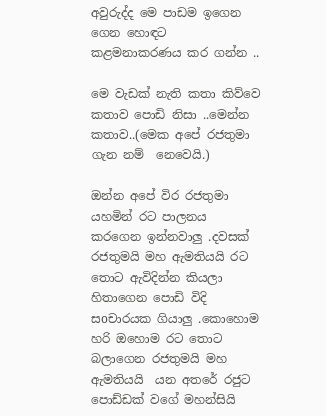අවුරුද්ද මෙ පාඩම ඉගෙන ගෙන හොඳට කළමනාකරණය කර ගන්න ..

මෙ වැඩක් නැති කතා කිව්වෙ කතාව පොඩි නිසා ..මෙන්න කතාව..(මෙක අපේ රජතුමා ගැන නම්  නෙවෙයි.)

ඔන්න අපේ විර රජතුමා යහමින් රට පාලනය කරගෙන ඉන්නවාලු .දවසක් රජතුමයි මහ ඇමතියයි රට තොට ඇවිදින්න කියලා හිතාගෙන පොඩි විදි සoචාරයක ගියාලු .කොහොම හරි ඔහොම රට තොට බලාගෙන රජතුමයි මහ ඇමතියයි  යන අතරේ රජුට පොඩ්ඩක් වගේ මහන්සියි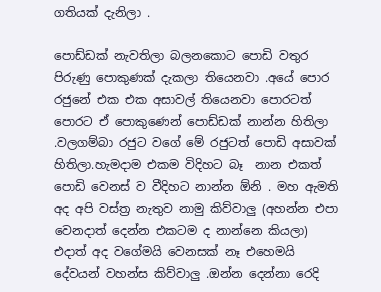ගතියක් දැනිලා .

පොඩ්ඩක් නැවතිලා බලනකොට පොඩි වතුර පිරුණු පොකුණක් දැකලා තියෙනවා .අයේ පොර රජුනේ එක එක අසාවල් තියෙනවා පොරටත් පොරට ඒ පොකුණෙන් පොඩ්ඩක් නාන්න හිතිලා .වලගම්බා රජුට වගේ මේ රජුටත් පොඩි අසාවක් හිතිලා.හැමදාම එකම විදිහට බෑ  නාන එකත් පොඩි වෙනස් ව වීදිහට නාන්න ඕනි . මහ ඇමති අද අපි වස්ත්‍ර නැතුව නාමු කිව්වාලු (අහන්න එපා වෙනදාත් දෙන්න එකටම ද නාන්නෙ කියලා) එදාත් අද වගේමයි වෙනසක් නෑ එහෙමයි දේවයන් වහන්ස කිව්වාලු .ඔන්න දෙන්නා රෙදි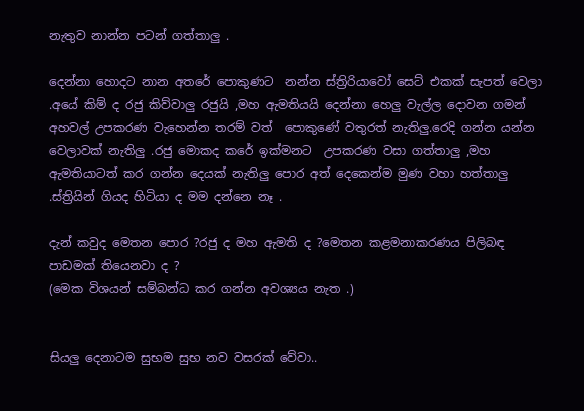නැතුව නාන්න පටන් ගත්තාලු .

දෙන්නා හොදට නාන අතරේ පොකුණට  නන්න ස්ත්‍රිරියාවෝ සෙට් එකක් සැපත් වෙලා .අයේ කිම් ද රජු කිව්වාලු රජුයි ,මහ ඇමතියයි දෙන්නා හෙලු වැල්ල දොවන ගමන් අහවල් උපකරණ වැහෙන්න තරම් වත්  පොකුණේ වතුරත් නැතිලු.රෙදි ගන්න යන්න වෙලාවක් නැතිලු .රජු මොකද කරේ ඉක්මනට  උපකරණ වසා ගත්තාලු ,මහ ඇමතියාටත් කර ගන්න දෙයක් නැතිලු පොර අත් දෙකෙන්ම මුණ වහා හත්තාලු .ස්ත්‍රියින් ගියද හිටියා ද මම දන්නෙ නෑ .

දැන් කවුද මෙතන පොර ?රජු ද මහ ඇමති ද ?මෙතන කළමනාකරණය පිලිබඳ පාඩමක් තියෙනවා ද ?
(මෙක විශයන් සම්බන්ධ කර ගන්න අවශ්‍යය නැත .)


සියලු දෙනාටම සුභම සුභ නව වසරක් වේවා..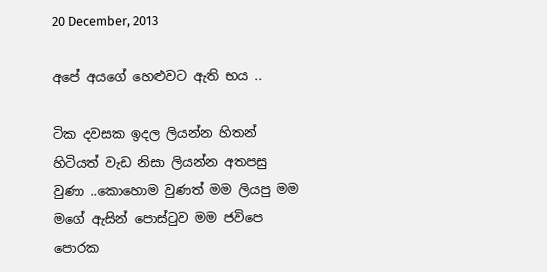20 December, 2013

අපේ අයගේ හෙළුවට ඇති භය ..

ටික දවසක ඉදල ලියන්න හිතන් හිටියත් වැඩ නිසා ලියන්න අතපසු වුණා ..කොහොම වුණත් මම ලියපු මම මගේ ඇසින් පොස්ටුව මම ජවිපෙ පොරක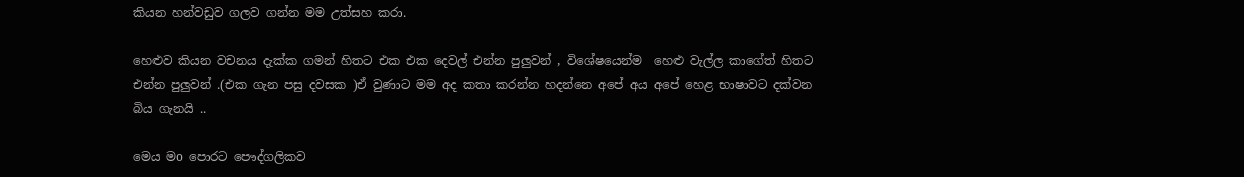කියන හන්වඩුව ගලව ගන්න මම උත්සහ කරා.

හෙළුව කියන වචනය දැක්ක ගමන් හිතට එක එක දෙවල් එන්න පුලුවන් , විශේෂයෙන්ම  හෙළු වැල්ල කාගේත් හිතට එන්න පුලුවන් .(එක ගැන පසු දවසක )ඒ වුණාට මම අද කතා කරන්න හදන්නෙ අපේ අය අපේ හෙළ භාෂාවට දක්වන බිය ගැනයි ..

මෙය මo පොරට පෞද්ගලිකව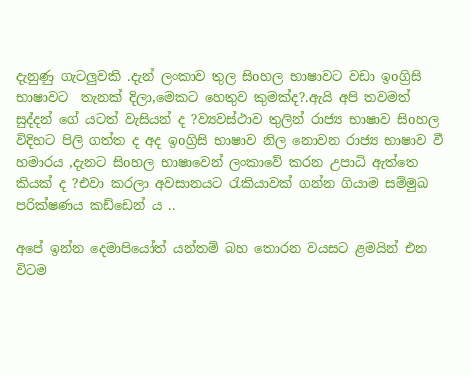දැනුණු ගැටලුවකි .දැන් ලංකාව තුල සිoහල භාෂාවට වඩා ඉoග්‍රිසි භාෂාවට  තැනක් දිලා,මෙකට හෙතුව කුමක්ද?.ඇයි අපි තවමත් සුද්දන් ගේ යටත් වැසියන් ද ?ව්‍යවස්ථාව තුලින් රාජ්‍ය භාෂාව සිoහල විදිහට පිලි ගත්ත ද අද ඉoග්‍රිසි භාෂාව නිල නොවන රාජ්‍ය භාෂාව වී හමාරය ,දැනට සිoහල භාෂාවෙන් ලංකාවේ කරන උපාධි ඇත්තෙ කියක් ද ?එවා කරලා අවසානයට රැකියාවක් ගන්න ගියාම සම්මුඛ පරික්ෂණය කඩ්ඩෙන්‍ ය ..

අපේ ඉන්න දෙමාපියෝත් යන්තම් බහ තොරන වයසට ළමයින් එන විටම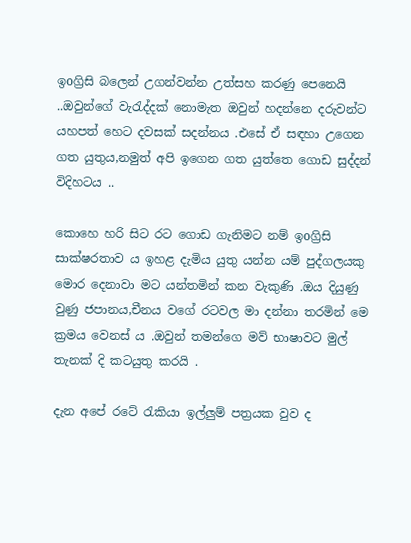ඉoග්‍රිසි බලෙන් උගන්වන්න උත්සහ කරණු පෙනෙයි ..ඔවුන්ගේ වැරැද්දක් නොමැත ඔවුන් හදන්නෙ දරුවන්ට යහපත් හෙට දවසක් සදන්නය .එසේ ඒ සඳහා උගෙන ගත යුතුය,නමුත් අපි ඉගෙන ගත යුත්තෙ ගොඩ සුද්දන් විදිහටය ..

කොහෙ හරි සිට රට ගොඩ ගැනිමට නම් ඉoග්‍රිසි සාක්ෂරතාව ය ඉහළ දැමිය යුතු යන්න යම් පුද්ගලයකු මොර දෙනාවා මට යන්තමින් කන වැකුණි .ඔය දියුණු වුණු ජපානය,චීනය වගේ රටවල මා දන්නා තරමින් මෙ ක්‍රමය වෙනස් ය .ඔවුන් තමන්ගෙ මව් භාෂාවට මුල් තැනක් දි කටයුතු කරයි .

දැන අපේ රටේ රැකියා ඉල්ලුම් පත්‍රයක වුව ද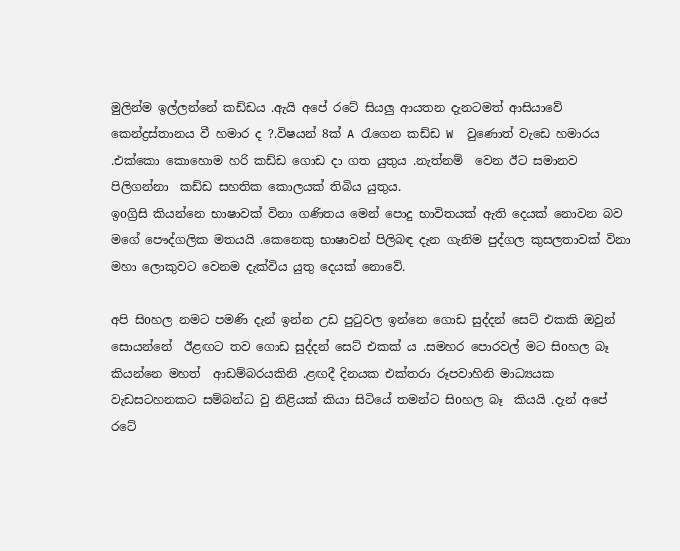මුලින්ම ඉල්ලන්නේ කඩ්ඩය .ඇයි අපේ රටේ සියලු ආයතන දැනටමත් ආසියාවේ කෙන්ද්‍රස්තානය වී හමාර ද ?.විෂයන් 8ක් A රැගෙන කඩ්ඩ W  වුණොත් වැඩෙ හමාරය .එක්කො කොහොම හරි කඩ්ඩ ගොඩ දා ගත යුතුය .නැත්නම්  වෙන ඊට සමානව පිලිගන්නා  කඩ්ඩ සහතික කොලයක් තිබිය යුතුය.                                                                                      ඉoග්‍රිසි කියන්නෙ භාෂාවක් විනා ගණිතය මෙන් පොදු භාවිතයක් ඇති දෙයක් නොවන බව මගේ පෞද්ගලික මතයයි .කෙනෙකු භාෂාවන් පිලිබඳ දැන ගැනිම පුද්ගල කුසලතාවක් විනා මහා ලොකුවට වෙනම දැක්විය යුතු දෙයක් නොවේ.

අපි සිoහල නමට පමණි දැන් ඉන්න උඩ පුටුවල ඉන්නෙ ගොඩ සුද්දන් සෙට් එකකි ඔවුන් සොයන්නේ  ඊළඟට තව ගොඩ සුද්දන් සෙට් එකක් ය .සමහර පොරවල් මට සිoහල බෑ කියන්නෙ මහත්  ආඩම්බරයකිනි .ළඟදී දිනයක එක්තරා රූපවාහිනි මාධ්‍යයක වැඩසටහනකට සම්බන්ධ වු නිළියක් කියා සිටියේ තමන්ට සිoහල බෑ  කියයි .දැන් අපේ රටේ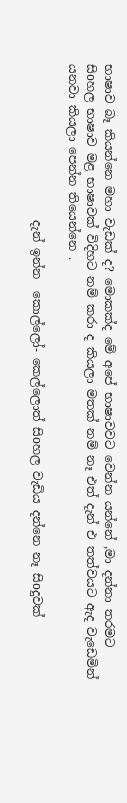භාෂාව බෑ කියන්නෙ මහා වැඩක් ද? මොකක්ද මේ අපේ භාෂාවවට වෙන්න යන්නේ ,මා දන්නා තරමට සිoහල භාෂාව මළ භාෂාවක් විදිහට නම් කරා ද කියලා මතක් නම් නෑ එත් දැන් එ තත්වයට ඇද වැඩෙමින් යනවා කියලා පෙන්න තියෙන්නෙ .

                          දැන් ඉන්න  කොල්ලෝ- කෙල්ලොත් සිoහල වැඩිය දන්නෙ නෑ සිoදුවක්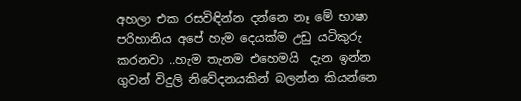අහලා එක රසවිඳින්න දන්නෙ නෑ මේ භාෂා පරිහානිය අපේ හැම දෙයක්ම උඩු යටිකුරු කරනවා ..හැම තැනම එහෙමයි  දැන ඉන්න ගුවන් විදුලි නිවේදනයකින් බලන්න කියන්නෙ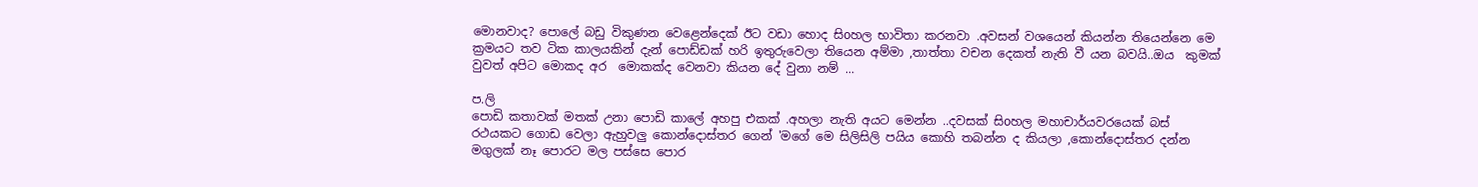මොනවාද? පොලේ බඩු විකුණන වෙළෙන්දෙක් ඊට වඩා හොද සිoහල භාවිතා කරනවා .අවසන් වශයෙන් කියන්න තියෙන්නෙ මෙ ක්‍රමයට තව ටික කාලයකින් දැන් පොඩ්ඩක් හරි ඉතුරුවෙලා තියෙන අම්මා ,තාත්තා වචන දෙකත් නැති වී යන බවයි..ඔය  කුමක් වුවත් අපිට මොකද අර  මොකක්ද වෙනවා කියන දේ වුනා නම් ...

ප.ලි
පොඩි කතාවක් මතක් උනා පොඩි කාලේ අහපු එකක් .අහලා නැති අයට මෙන්න ..දවසක් සිoහල මහාචාර්යවරයෙක් බස් රථයකට ගොඩ වෙලා ඇහුවලු කොන්දොස්තර ගෙන් 'මගේ මෙ සිලිසිලි පයිය කොහි තබන්න ද කියලා ,කොන්දොස්තර දන්න මගුලක් නෑ පොරට මල පස්සෙ පොර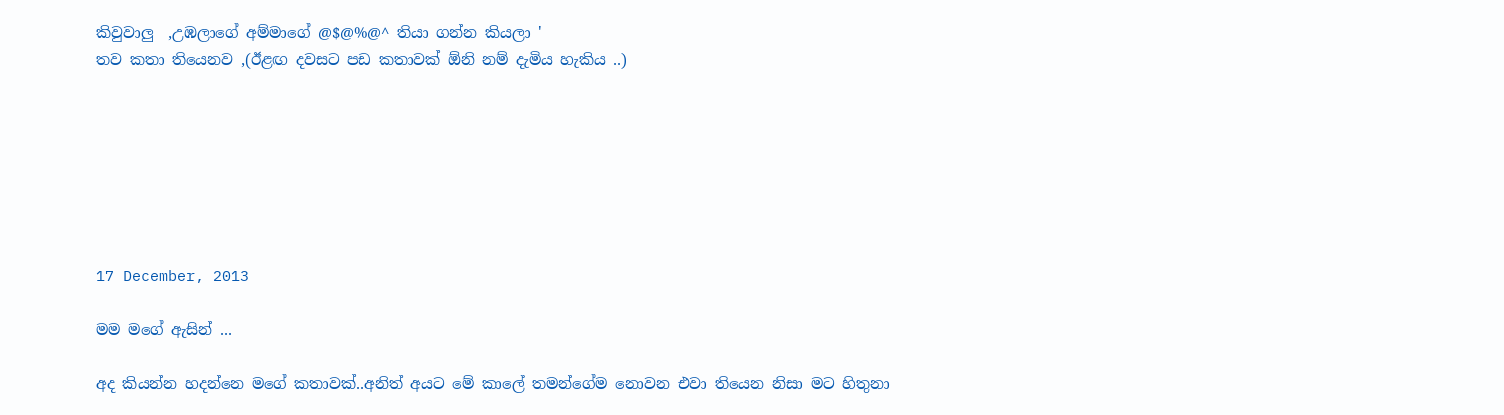කිවුවාලු  ,උඹලාගේ අම්මාගේ @$@%@^ තියා ගන්න කියලා '
තව කතා තියෙනව ,(ඊළඟ දවසට පඩ කතාවක් ඕනි නම් දැමිය හැකිය ..)







17 December, 2013

මම මගේ ඇසින් ...

අද කියන්න හදන්නෙ මගේ කතාවක්..අනිත් අයට මේ කාලේ තමන්ගේම නොවන එවා තියෙන නිසා මට හිතුනා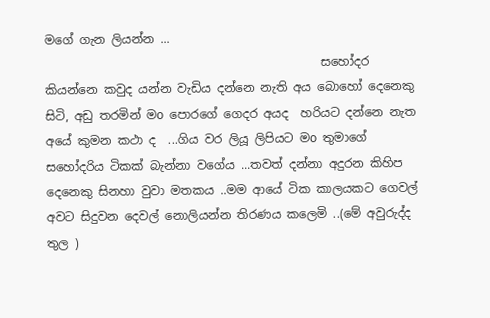මගේ ගැන ලියන්න ...
                                              සහෝදර කියන්නෙ කවුද යන්න වැඩිය දන්නෙ නැති අය බොහෝ දෙනෙකු සිටි, අඩු තරමින් මo පොරගේ ගෙදර අයද  හරියට දන්නෙ නැත අයේ කුමන කථා ද  ...ගිය වර ලියූ ලිපියට මo තුමාගේ සහෝදරිය ටිකක් බැන්නා වගේය ...තවත් දන්නා අදුරන කිහිප දෙනෙකු සිනහා වුවා මතකය ..මම ආයේ ටික කාලයකට ගෙවල් අවට සිදුවන දෙවල් නොලියන්න තිරණය කලෙමි ..(මේ අවුරුද්ද තුල )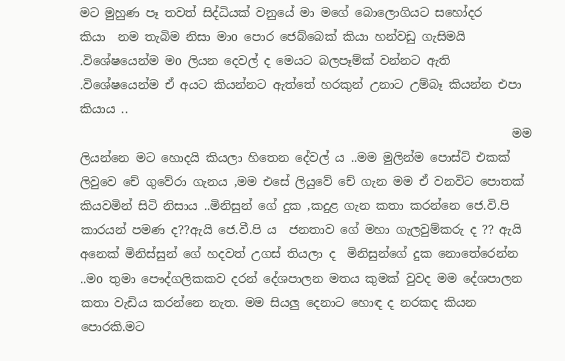මට මුහුණ පෑ තවත් සිද්ධියක් වනුයේ මා මගේ බොලොගියට සහෝදර     කියා  නම තැබිම නිසා මාo පොර ජෙබ්බෙක් කියා හන්වඩු ගැසිමයි .විශේෂයෙන්ම මo ලියන දෙවල් ද මෙයට බලපෑම්ක් වන්නට ඇති .විශේෂයෙන්ම ඒ අයට කියන්නට ඇත්තේ හරකුන් උනාට උම්බෑ කියන්න එපා කියාය ..
                                                                        මම ලියන්නෙ මට හොදයි කියලා හිතෙන දේවල් ය ..මම මුලින්ම පොස්ට් එකක් ලිවුවෙ චේ ගුවේරා ගැනය ,මම එසේ ලියුවේ චේ ගැන මම ඒ වනවිට පොතක් කියවමින් සිටි නිසාය ..මිනිසුන් ගේ දුක ,කදුළ ගැන කතා කරන්නෙ ජෙ.වි.පි  කාරයන් පමණ ද??ඇයි ජෙ.වී.පි ය  ජනතාව ගේ මහා ගැලවුම්කරු ද ?? ඇයි අනෙක් මිනිස්සුන් ගේ හදවත් උගස් තියලා ද  මිනිසුන්ගේ දුක නොතේරෙන්න ..මo තුමා පෞද්ගලිකකව දරන් දේශපාලන මතය කුමක් වුවද මම දේශපාලන කතා වැඩිය කරන්නෙ නැත. මම සියලු දෙනාට හොඳ ද නරකද කියන පොරකි.මට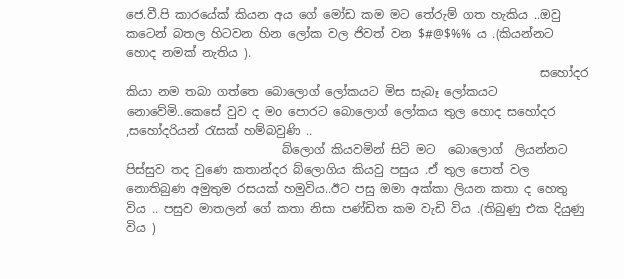ජෙ.වී.පි කාරයේක් කියන අය ගේ මෝඩ කම මට තේරුම් ගත හැකිය ..ඔවු කටෙන් බතල හිටවන හින ලෝක වල ජිවත් වන $#@$%% ය .(කියන්නට හොද නමක් නැතිය ).
                                                                     සහෝදර කියා නම තබා ගත්තෙ බොලොග් ලෝකයට මිස සැබෑ ලෝකයට නොවේමි..කෙසේ වුව ද මo පොරට බොලොග් ලෝකය තුල හොද සහෝදර ,සහෝදරියන් රැසක් හම්බවුණි ..
                          බ්ලොග් කියවමින් සිටි මට  බොලොග්  ලියන්නට  පිස්සුව තද වුණෙ කතාන්දර බ්ලොගිය කියවු පසුය .ඒ තුල පොත් වල නොතිබුණ අමුතුම රසයක් හමුවිය..ඊට පසු ඔමා අක්කා ලියන කතා ද හෙතු විය .. පසුව මාතලන් ගේ කතා නිසා පණ්ඩිත කම වැඩි විය .(තිබුණු එක දියුණු විය )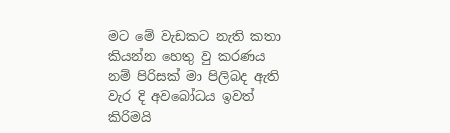මට මේ වැඩකට නැති කතා කියන්න හෙතු වු කරණය නම් පිරිසක් මා පිලිබද ඇති වැර දි අවබෝධය ඉවත් කිරිමයි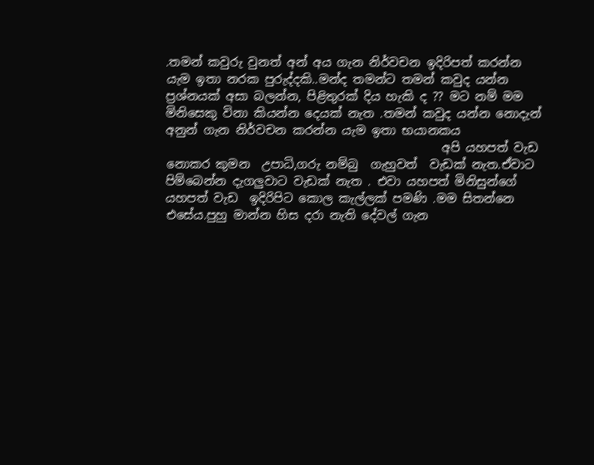.තමන් කවුරු වුනත් අන් අය ගැන නිර්වචන ඉදිරිපත් කරන්න යැම ඉතා නරක පුරුද්දකි..මන්ද තමන්ට තමන් කවුද යන්න ප්‍රශ්නයක් අසා බලන්න, පිළිතුරක් දිය හැකි ද ?? මට නම් මම මිනිසෙකු විනා කියන්න දෙයක් නැත .තමන් කවුද යන්න නොදැන් අනුන් ගැන නිර්වචන කරන්න යැම ඉතා භයානකය
                                              අපි යහපත් වැඩ නොකර කුමන  උපාධි,ගරු නම්බු  ගැහුවත්  වැඩක් නැත.ඒවාට පිම්බෙන්න දැගලුවාට වැඩක් නැත . එවා යහපත් මිනිසුන්ගේ  යහපත් වැඩ  ඉදිරිපිට කොල කැල්ලක් පමණි .මම සිතන්නෙ එසේය.පුහු මාන්න හිස දරා නැති දේවල් ගැන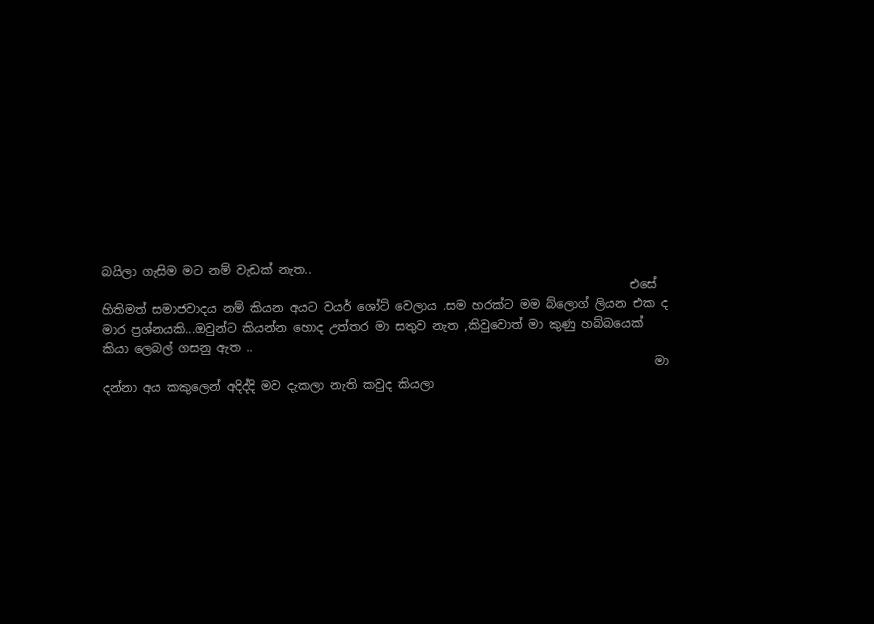බයිලා ගැසිම මට නම් වැඩක් නැත..
                                                                                        එසේ හිතිමත් සමාජවාදය නම් කියන අයට වයර් ශෝට් වෙලාය .සම හරක්ට මම බ්ලොග් ලියන එක ද මාර ප්‍රශ්නයකි...ඔවුන්ට කියන්න හොද උත්තර මා සතුව නැත ,කිවුවොත් මා කුණු හබ්බයෙක් කියා ලෙබල් ගසනු ඇත ..
                                                                                            මා දන්නා අය කකුලෙන් අදිද්දි මව දැකලා නැති කවුද කියලා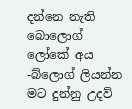දන්නෙ නැති  බොලොග් ලෝකේ අය -බ්ලොග් ලියන්න මට දුන්නු උදව්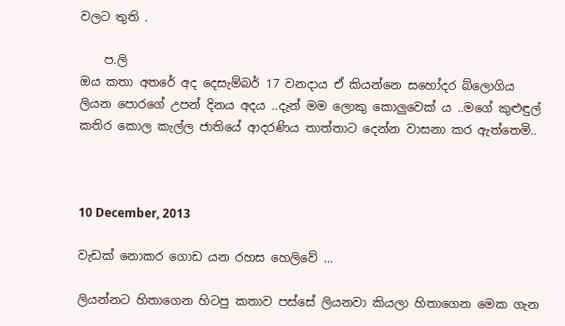වලට තුති .

    ප.ලි                                                                                                                 ඔය කතා අතරේ අද දෙසැම්බර් 17 වනදාය ඒ කියන්නෙ සහෝදර බ්ලොගිය ලියන පොරගේ උපන් දිනය අදය ..දැන් මම ලොකු කොලුවෙක් ය ..මගේ කුළුඳුල් කතිර කොල කැල්ල ජාතියේ ආදරණිය තාත්තාට දෙන්න වාසනා කර ඇත්තෙමි..



10 December, 2013

වැඩක් නොකර ගොඩ යන රහස හෙලිවේ ...

ලියන්නට හිතාගෙන හිටපු කතාව පස්සේ ලියනවා කියලා හිතාගෙන මෙක ගැන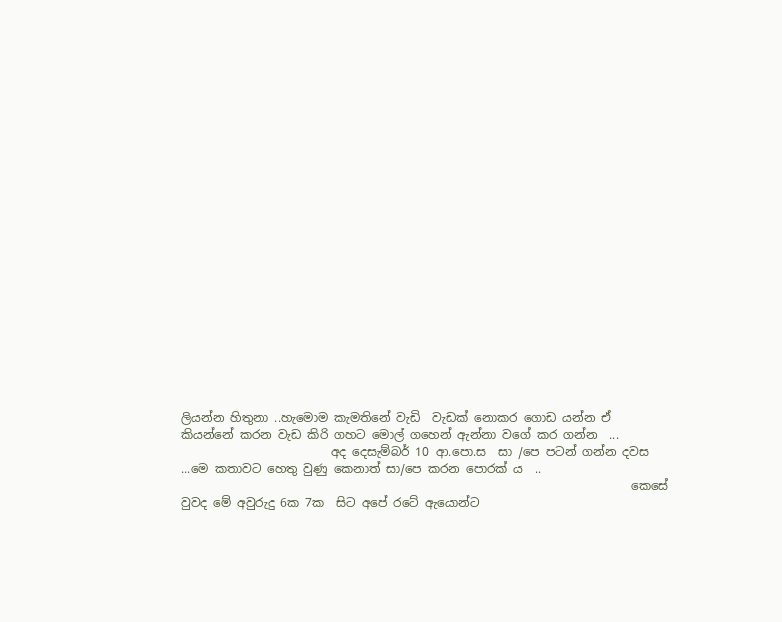ලියන්න හිතුනා ..හැමොම කැමතිනේ වැඩි  වැඩක් නොකර ගොඩ යන්න ඒ කියන්නේ කරන වැඩ කිරි ගහට මොල් ගහෙන් ඇන්නා වගේ කර ගන්න  ...
                         අද දෙසැම්බර් 10 ආ.පො.ස  සා /පෙ පටන් ගන්න දවස ...මෙ කතාවට හෙතු වුණු කෙනාත් සා/පෙ කරන පොරක් ය  ..
                                                                           කෙසේ වුවද මේ අවුරුදු 6ක 7ක  සිට අපේ රටේ ඇයොන්ට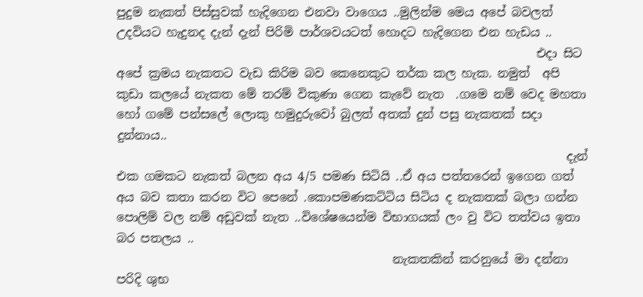පුදුම නැකත් පිස්සුවක් හැදිගෙන එනවා වාගෙය ..මුලින්ම මෙය අපේ බවලත් උදවියට හැදුනද දැන් දැන් පිරිමි පාර්ශවයටත් හොදට හැදිගෙන එන හැඩය ..
                                                                      එදා සිට අපේ ක්‍රමය නැකතට වැඩ කිරිම බව කෙනෙකුට තර්ක කල හැක. නමුත්  අපි කුඩා කලයේ නැකත මේ තරම් විකුණා ගෙන කැවේ නැත  .ගමෙ නම් වෙද මහතා හෝ ගමේ පන්සලේ ලොකු හමුදුරුවෝ බුලත් අතක් දුන් පසු නැකතක් සදා දුන්නාය..
                                                                           දැන් එක ගමකට නැකත් බලන අය 4/5 පමණ සිටියි ..ඒ අය පත්තරෙන් ඉගෙන ගත් අය බව කතා කරන විට පෙනේ .කොපමණකට්ටිය සිටිය ද නැකතක් බලා ගන්න පොලිම් වල නම් අඩුවක් නැත ..විශේෂයෙන්ම විභාගයක් ලං වු විට තත්වය ඉතා බර පතලය ..
                                              නැකතකින් කරනුයේ මා දන්නා පරිදි ශුභ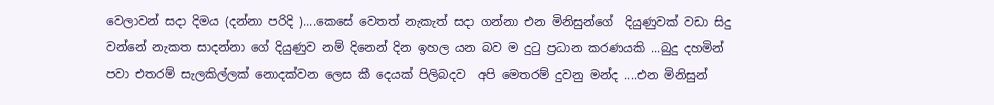වෙලාවන් සදා දිමය (දන්නා පරිදි )....කෙසේ වෙතත් නැකැත් සදා ගන්නා එන මිනිසුන්ගේ  දියුණුවක් වඩා සිදු වන්නේ නැකත සාදන්නා ගේ දියුණුව නම් දිනෙන් දින ඉහල යන බව ම දුටු ප්‍රධාන කරණයකි ...බුදු දහමින් පවා එතරම් සැලකිල්ලක් නොදක්වන ලෙස කී දෙයක් පිලිබදව  අපි මෙතරම් දුවනු මන්ද ....එන මිනිසුන්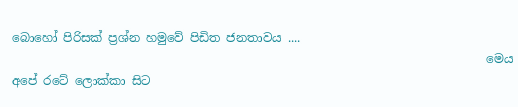බොහෝ පිරිසක් ප්‍රශ්න හමුවේ පිඩිත ජනතාවය ....
                                                                               මෙය අපේ රටේ ලොක්කා සිට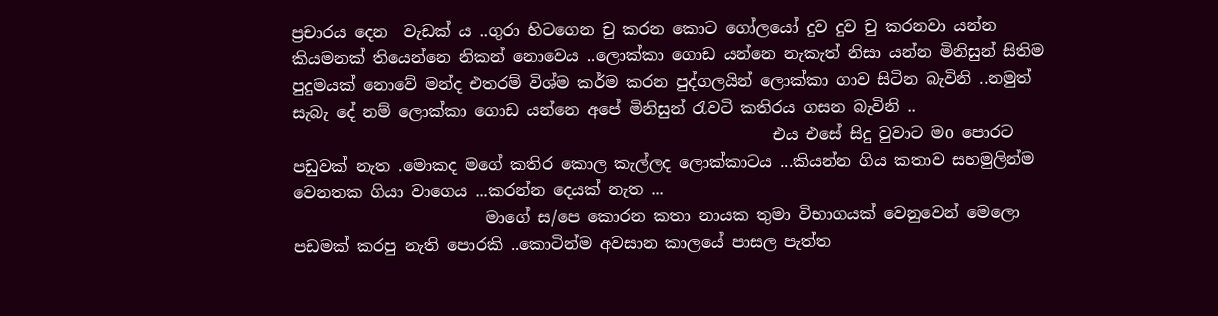ප්‍රචාරය දෙන  වැඩක් ය ..ගුරා හිටගෙන චු කරන කොට ගෝලයෝ දුව දුව චු කරනවා යන්න කියමනක් තියෙන්නෙ නිකන් නොවෙය ..ලොක්කා ගොඩ යන්නෙ නැකැත් නිසා යන්න මිනිසුන් සිතිම පුදුමයක් නොවේ මන්ද එතරම් විශ්ම කර්ම කරන පුද්ගලයින් ලොක්කා ගාව සිටින බැවිනි ..නමුත් සැබැ දේ නම් ලොක්කා ගොඩ යන්නෙ අපේ මිනිසුන් රැවටි කතිරය ගසන බැවිනි ..
                                                            එය එසේ සිදු වුවාට මo පොරට පඩුවක් නැත .මොකද මගේ කතිර කොල කැල්ලද ලොක්කාටය ...කියන්න ගිය කතාව සහමුලින්ම වෙනතක ගියා වාගෙය ...කරන්න දෙයක් නැත ...
                        මාගේ ස/පෙ කොරන කතා නායක තුමා විභාගයක් වෙනුවෙන් මෙලො පඩමක් කරපු නැති පොරකි ..කොටින්ම අවසාන කාලයේ පාසල පැත්ත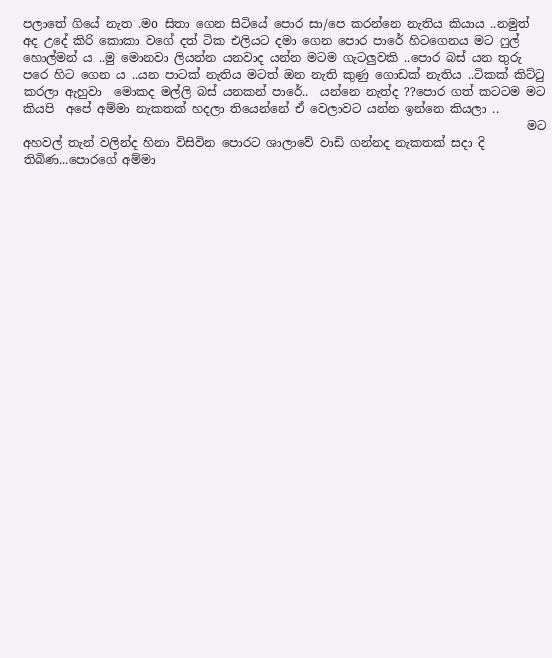පලාතේ ගියේ නැත .මo සිතා ගෙන සිටියේ පොර සා/පෙ කරන්නෙ නැතිය කියාය ..නමුත් අද උදේ කිරි කොකා වගේ දත් ටික එලියට දමා ගෙන පොර පාරේ හිටගෙනය මට ෆුල් හොල්මන් ය ..මු මොනවා ලියන්න යනවාද යන්න මටම ගැටලුවකි ..පොර බස් යන තුරු පරෙ හිට ගෙන ය ..යන පාටක් නැතිය මටත් ඔන නැති කුණු ගොඩක් නැතිය ..ටිකක් කිට්ටු කරලා ඇහුවා  මොකද මල්ලි බස් යනකන් පාරේ..  යන්නෙ නැත්ද ??පොර ගත් කටටම මට කියපි  අපේ අම්මා නැකතක් හදලා තියෙන්නේ ඒ වෙලාවට යන්න ඉන්නෙ කියලා ..
                                                                                    මට අහවල් තැන් වලින්ද හිනා විසිවින පොරට ශාලාවේ වාඩි ගන්නද නැකතක් සදා දි තිබිණ...පොරගේ අම්මා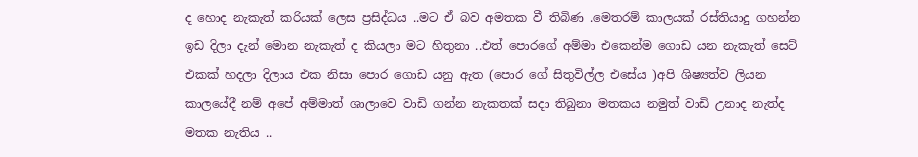ද හොද නැකැත් කරියක් ලෙස ප්‍රසිද්ධය ..මට ඒ බව අමතක වී තිබිණ .මෙතරම් කාලයක් රස්තියාදු ගහන්න ඉඩ දිලා දැන් මොන නැකැත් ද කියලා මට හිතුනා ..එත් පොරගේ අම්මා එකෙන්ම ගොඩ යන නැකැත් සෙට් එකක් හදලා දිලාය එක නිසා පොර ගොඩ යනු ඇත (පොර ගේ සිතුවිල්ල එසේය )අපි ශිෂ්‍යත්ව ලියන කාලයේදී නම් අපේ අම්මාත් ශාලාවෙ වාඩි ගන්න නැකතක් සදා තිබුනා මතකය නමුත් වාඩි උනාද නැත්ද මතක නැතිය ..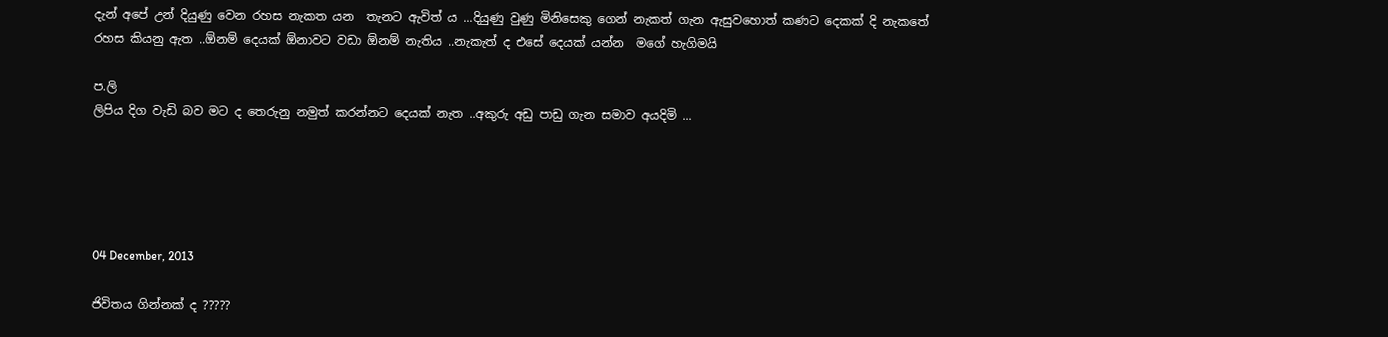දැන් අපේ උන් දියුණු වෙන රහස නැකත යන  තැනට ඇවිත් ය ...දියුණු වුණු මිනිසෙකු ගෙන් නැකත් ගැන ඇසුවහොත් කණට දෙකක් දි නැකතේ රහස කියනු ඇත ..ඕනම් දෙයක් ඕනාවට වඩා ඕනම් නැතිය ..නැකැත් ද එසේ දෙයක් යන්න  මගේ හැගිමයි

ප.ලි
ලිපිය දිග වැඩි බව මට ද තෙරුනු නමුත් කරන්නට දෙයක් නැත ..අකුරු අඩු පාඩු ගැන සමාව අයදිමි ...





04 December, 2013

ජිවිතය ගින්නක් ද ?????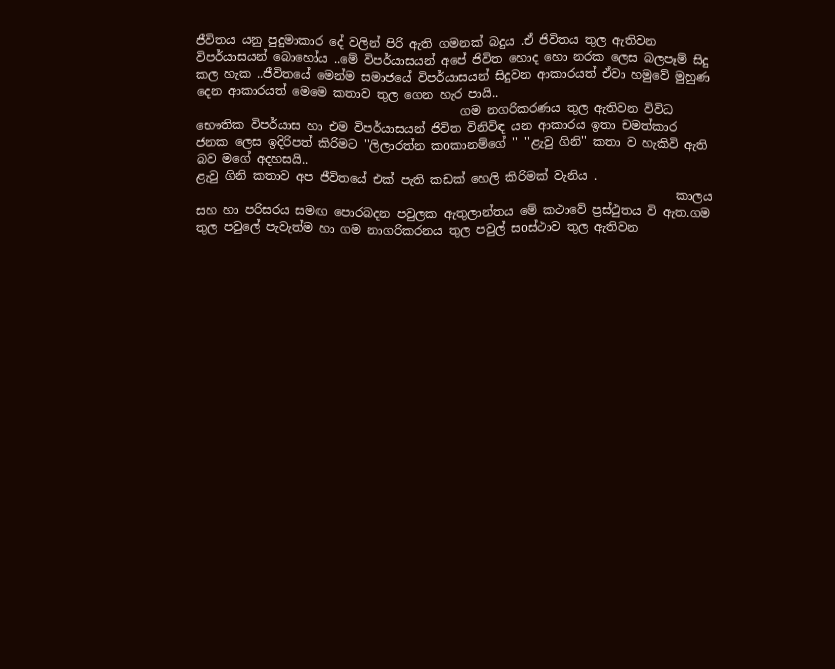ජීවිතය යනු පුදුමාකාර දේ වලින් පිරි ඇති ගමනක් බදුය .ඒ ජිවිතය තුල ඇතිවන විපර්යාසයන් බොහෝය ..මේ විපර්යාසයන් අපේ ජිවිත හොද හො නරක ලෙස බලපෑම් සිදු කල හැක ..ජීවිතයේ මෙන්ම සමාජයේ විපර්යාසයන් සිදුවන ආකාරයත් ඒවා හමුවේ මුහුණ දෙන ආකාරයත් මෙමෙ කතාව තුල ගෙන හැර පායි..
                                            ගම නගරිකරණය තුල ඇතිවන විවිධ භෞතික විපර්යාස හා එම විපර්යාසයන් ජිවිත විනිවිඳ යන ආකාරය ඉතා චමත්කාර ජනක ලෙස ඉදිරිපත් කිරිමට ''ලිලාරත්න කoකානම්ගේ '' ''ළැවු ගිනි'' කතා ව හැකිවි ඇති බව මගේ අදහසයි..
ළැවු ගිනි කතාව අප ජීවිතයේ එක් පැති කඩක් හෙලි කිරිමක් වැනිය .
                                                                                කාලය සහ හා පරිසරය සමඟ පොරබදන පවුලක ඇතුලාන්තය මේ කථාවේ ප්‍රස්ථුතය වි ඇත.ගම  තුල පවුලේ පැවැත්ම හා ගම නාගරිකරනය තුල පවුල් සoස්ථාව තුල ඇතිවන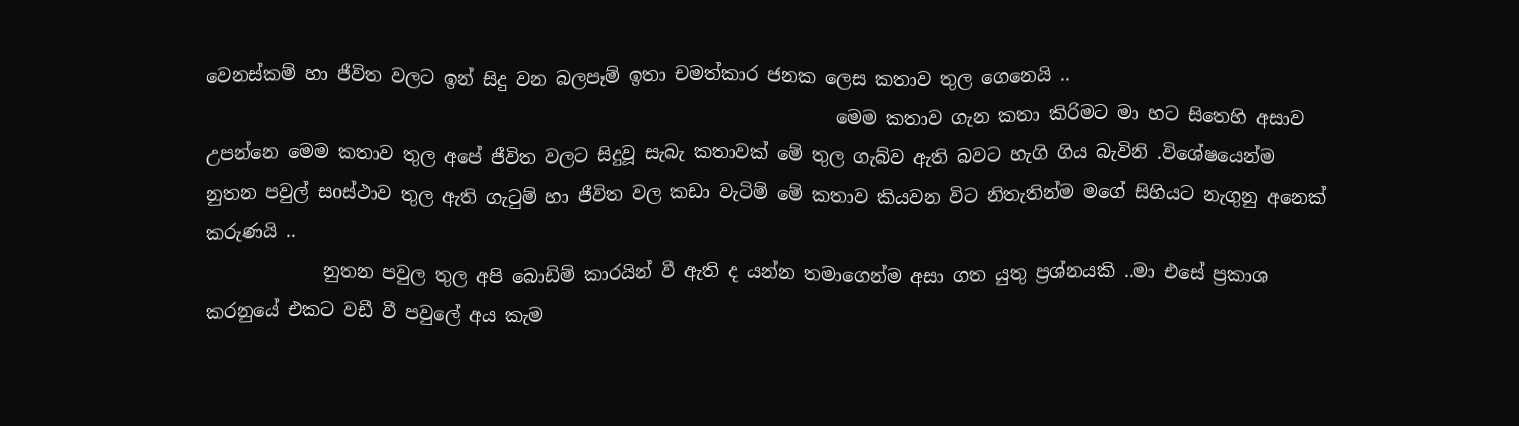වෙනස්කම් හා ජීවිත වලට ඉන් සිදු වන බලපෑම් ඉතා චමත්කාර ජනක ලෙස කතාව තුල ගෙනෙයි ..
                                                                      මෙම කතාව ගැන කතා කිරිමට මා හට සිතෙහි අසාව උපන්නෙ මෙම කතාව තුල අපේ ජීවිත වලට සිදුවූ සැබැ කතාවක් මේ තුල ගැබ්ව ඇති බවට හැගි ගිය බැවිනි .විශේෂයෙන්ම නුතන පවුල් සoස්ථාව තුල ඇති ගැටුම් හා ජීවිත වල කඩා වැටිම් මේ කතාව කියවන විට නිතැතින්ම මගේ සිහියට නැගුනු අනෙක් කරුණයි ..
             නුතන පවුල තුල අපි බොඩිම් කාරයින් වී ඇති ද යන්න තමාගෙන්ම අසා ගත යුතු ප්‍රශ්නයකි ..මා එසේ ප්‍රකාශ කරනුයේ එකට වඩී වී පවුලේ අය කැම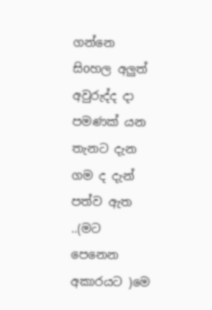ගන්නෙ සිoහල අලුත් අවුරුද්ද දා පමණක් යන තැනට දැන ගම ද දැන් පත්ව ඇත ..(මට  පෙනෙන  අකාරයට )මෙ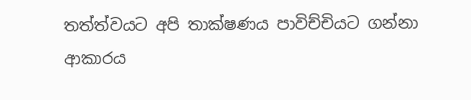තත්ත්වයට අපි තාක්ෂණය පාවිච්චියට ගන්නා ආකාරය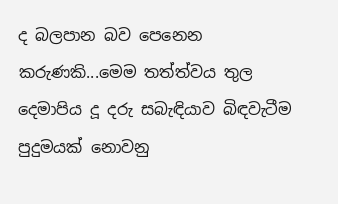ද බලපාන බව පෙනෙන කරුණකි...මෙම තත්ත්වය තුල දෙමාපිය දූ දරු සබැඳියාව බිඳවැටීම පුදුමයක් නොවනු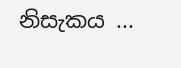නිසැකය ...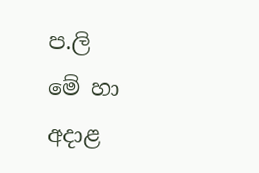ප.ලි
මේ හා අදාළ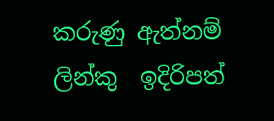කරුණු ඇත්නම් ලින්කු  ඉදිරිපත්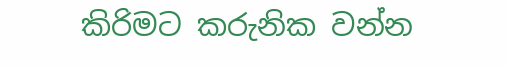කිරිමට කරුනික වන්න